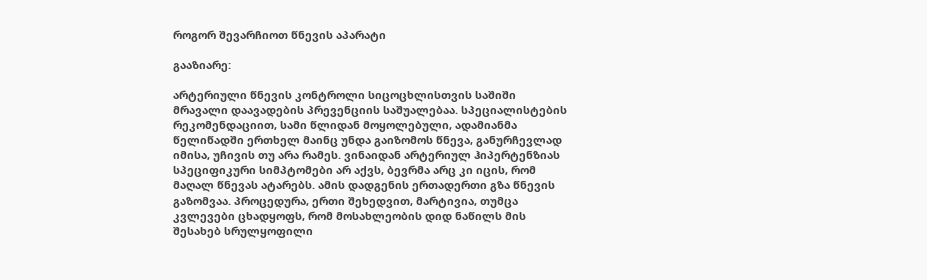როგორ შევარჩიოთ წნევის აპარატი

გააზიარე:

არტერიული წნევის კონტროლი სიცოცხლისთვის საშიში მრავალი დაავადების პრევენციის საშუალებაა. სპეციალისტების რეკომენდაციით, სამი წლიდან მოყოლებული, ადამიანმა წელიწადში ერთხელ მაინც უნდა გაიზომოს წნევა, განურჩევლად იმისა, უჩივის თუ არა რამეს. ვინაიდან არტერიულ ჰიპერტენზიას სპეციფიკური სიმპტომები არ აქვს, ბევრმა არც კი იცის, რომ მაღალ წნევას ატარებს. ამის დადგენის ერთადერთი გზა წნევის გაზომვაა. პროცედურა, ერთი შეხედვით, მარტივია, თუმცა კვლევები ცხადყოფს, რომ მოსახლეობის დიდ ნაწილს მის შესახებ სრულყოფილი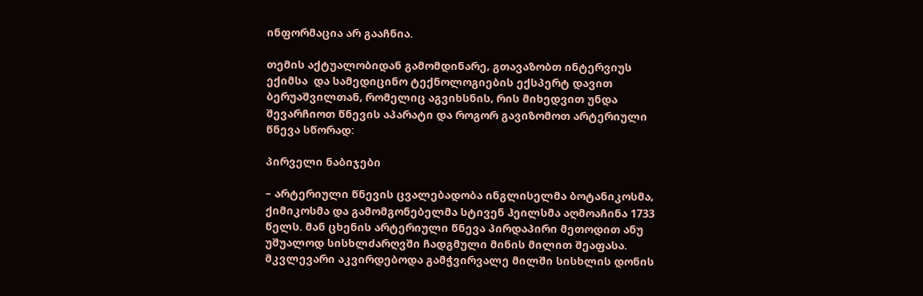ინფორმაცია არ გააჩნია.

თემის აქტუალობიდან გამომდინარე, გთავაზობთ ინტერვიუს ექიმსა  და სამედიცინო ტექნოლოგიების ექსპერტ დავით ბერუაშვილთან, რომელიც აგვიხსნის, რის მიხედვით უნდა შევარჩიოთ წნევის აპარატი და როგორ გავიზომოთ არტერიული წნევა სწორად:

პირველი ნაბიჯები

– არტერიული წნევის ცვალებადობა ინგლისელმა ბოტანიკოსმა, ქიმიკოსმა და გამომგონებელმა სტივენ ჰეილსმა აღმოაჩინა 1733 წელს. მან ცხენის არტერიული წნევა პირდაპირი მეთოდით ანუ უშუალოდ სისხლძარღვში ჩადგმული მინის მილით შეაფასა. მკვლევარი აკვირდებოდა გამჭვირვალე მილში სისხლის დონის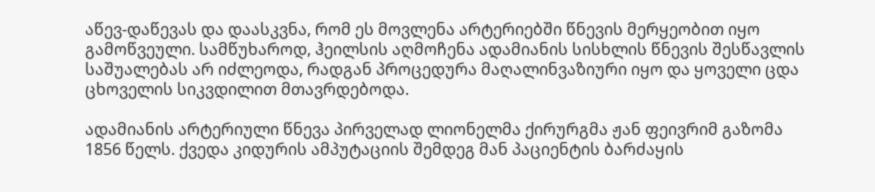აწევ-დაწევას და დაასკვნა, რომ ეს მოვლენა არტერიებში წნევის მერყეობით იყო გამოწვეული. სამწუხაროდ, ჰეილსის აღმოჩენა ადამიანის სისხლის წნევის შესწავლის საშუალებას არ იძლეოდა, რადგან პროცედურა მაღალინვაზიური იყო და ყოველი ცდა ცხოველის სიკვდილით მთავრდებოდა.

ადამიანის არტერიული წნევა პირველად ლიონელმა ქირურგმა ჟან ფეივრიმ გაზომა 1856 წელს. ქვედა კიდურის ამპუტაციის შემდეგ მან პაციენტის ბარძაყის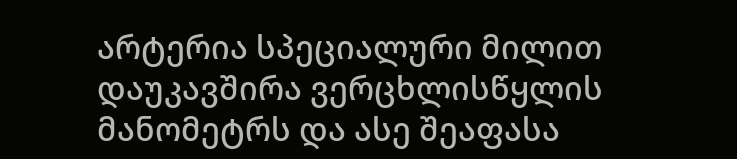არტერია სპეციალური მილით დაუკავშირა ვერცხლისწყლის მანომეტრს და ასე შეაფასა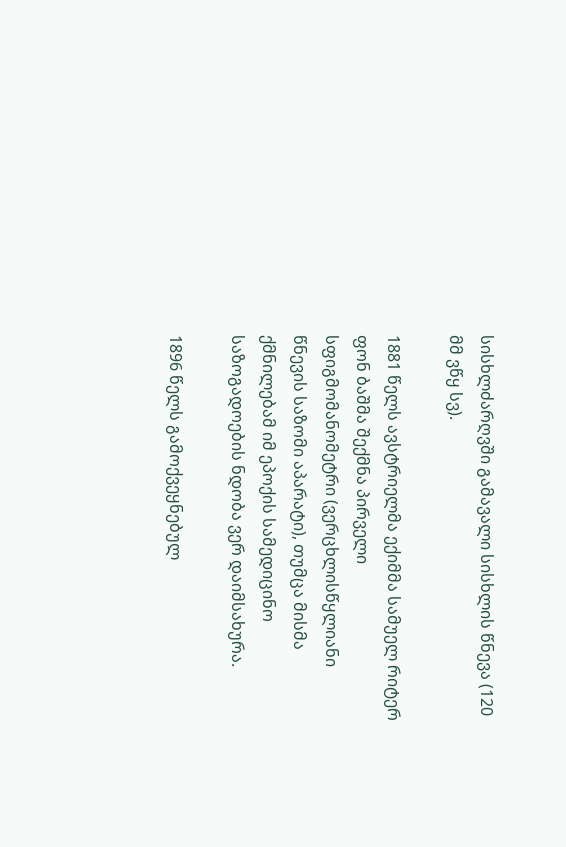სისხლძარღვში გამავალი სისხლის წნევა (120 მმ ვწყ სვ).

1881 წელს ავსტრიელმა ექიმმა სამუელ რიტერ ფონ ბაშმა შექმნა პირველი სფიგმომანომეტრი (ვერცხლისწყლიანი წნევის საზომი აპარატი), თუმცა მისმა ქმნილებამ იმ ეპოქის სამედიცინო საზოგადოების ნდობა ვერ დაიმსახურა.

1896 წელს გამოქვეყნებულ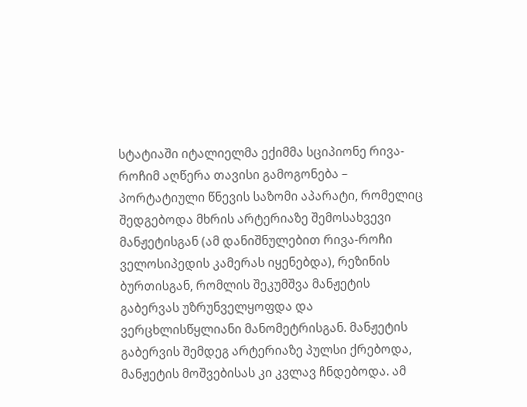სტატიაში იტალიელმა ექიმმა სციპიონე რივა-როჩიმ აღწერა თავისი გამოგონება – პორტატიული წნევის საზომი აპარატი, რომელიც შედგებოდა მხრის არტერიაზე შემოსახვევი მანჟეტისგან (ამ დანიშნულებით რივა-როჩი ველოსიპედის კამერას იყენებდა), რეზინის ბურთისგან, რომლის შეკუმშვა მანჟეტის გაბერვას უზრუნველყოფდა და ვერცხლისწყლიანი მანომეტრისგან. მანჟეტის გაბერვის შემდეგ არტერიაზე პულსი ქრებოდა, მანჟეტის მოშვებისას კი კვლავ ჩნდებოდა. ამ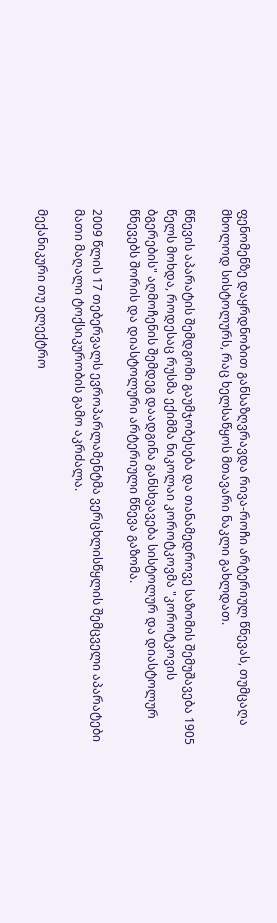ფენომენზე დაყრდნობით განსაზღვრავდა რივა-როჩი არტერიულ წნევას, თუმცაღა მხოლოდ სისტოლურს, რაც ხელსაწყოს მთავარი ნაკლი გახლდათ.

წნევის აპარატის შემდგომი გაუმჯობესება და თანამედროვე საზომის შემუშავება 1905 წელს მოხდა, როდესაც რუსმა ექიმმა ნიკოლაი კოროტკოვმა "კოროტკოვის ბგერების" აღმოჩენის შემდეგ დაადგინა განსხვავება სისტოლურ და დიასტოლურ წნევებს შორის და დიასტოლური არტერიული წნევა გაზომა.

2009 წლის 17 თებერვალს ევროპარლამენტმა ვერცხლისწყლის შემცველი აპარატები მათი მაღალი ტოქსიკურობის გამო აკრძალა.

მექანიკური თუ ელექტრო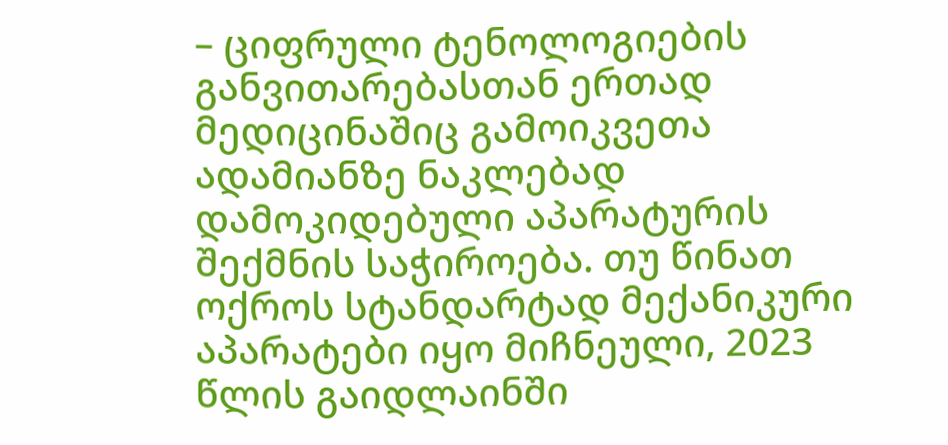– ციფრული ტენოლოგიების განვითარებასთან ერთად მედიცინაშიც გამოიკვეთა ადამიანზე ნაკლებად დამოკიდებული აპარატურის შექმნის საჭიროება. თუ წინათ ოქროს სტანდარტად მექანიკური აპარატები იყო მიჩნეული, 2023 წლის გაიდლაინში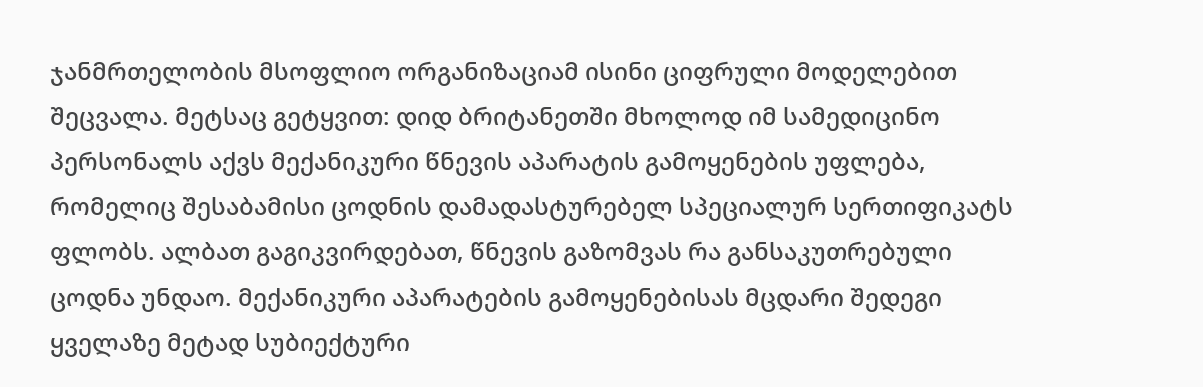ჯანმრთელობის მსოფლიო ორგანიზაციამ ისინი ციფრული მოდელებით შეცვალა. მეტსაც გეტყვით: დიდ ბრიტანეთში მხოლოდ იმ სამედიცინო პერსონალს აქვს მექანიკური წნევის აპარატის გამოყენების უფლება, რომელიც შესაბამისი ცოდნის დამადასტურებელ სპეციალურ სერთიფიკატს ფლობს. ალბათ გაგიკვირდებათ, წნევის გაზომვას რა განსაკუთრებული ცოდნა უნდაო. მექანიკური აპარატების გამოყენებისას მცდარი შედეგი ყველაზე მეტად სუბიექტური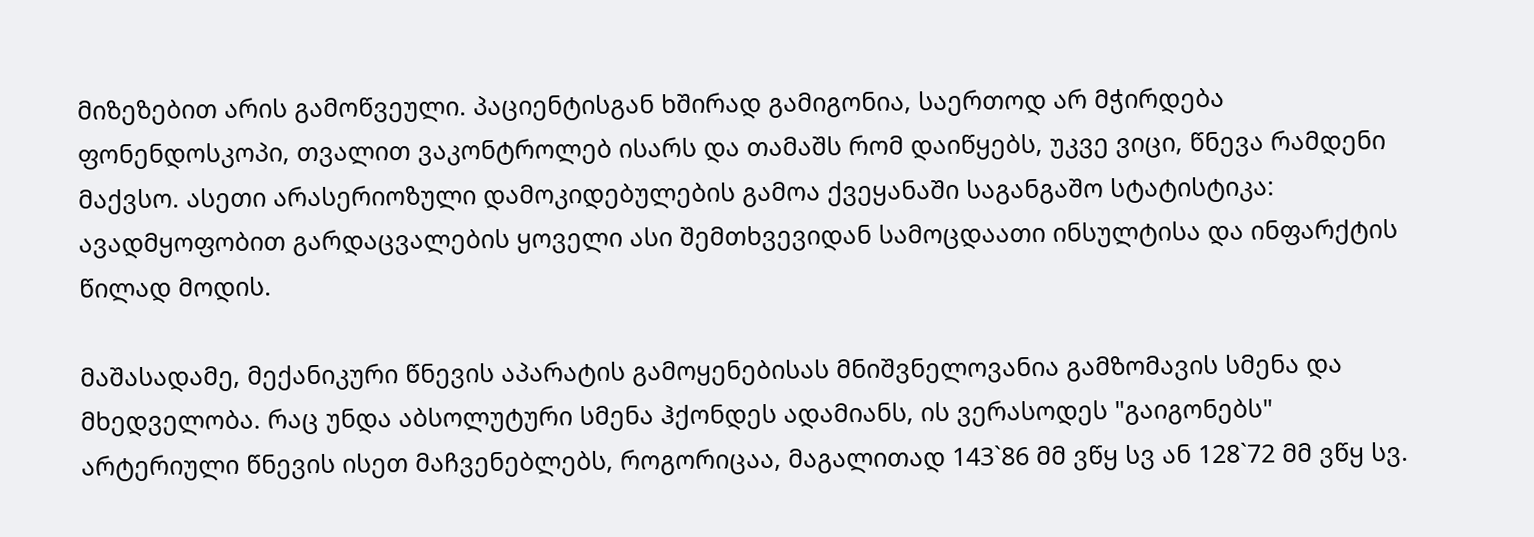მიზეზებით არის გამოწვეული. პაციენტისგან ხშირად გამიგონია, საერთოდ არ მჭირდება ფონენდოსკოპი, თვალით ვაკონტროლებ ისარს და თამაშს რომ დაიწყებს, უკვე ვიცი, წნევა რამდენი მაქვსო. ასეთი არასერიოზული დამოკიდებულების გამოა ქვეყანაში საგანგაშო სტატისტიკა: ავადმყოფობით გარდაცვალების ყოველი ასი შემთხვევიდან სამოცდაათი ინსულტისა და ინფარქტის წილად მოდის.

მაშასადამე, მექანიკური წნევის აპარატის გამოყენებისას მნიშვნელოვანია გამზომავის სმენა და მხედველობა. რაც უნდა აბსოლუტური სმენა ჰქონდეს ადამიანს, ის ვერასოდეს "გაიგონებს" არტერიული წნევის ისეთ მაჩვენებლებს, როგორიცაა, მაგალითად 143`86 მმ ვწყ სვ ან 128`72 მმ ვწყ სვ.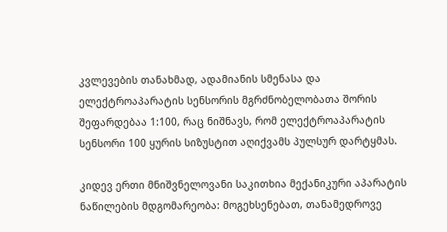კვლევების თანახმად, ადამიანის სმენასა და ელექტროაპარატის სენსორის მგრძნობელობათა შორის შეფარდებაა 1:100, რაც ნიშნავს, რომ ელექტროაპარატის სენსორი 100 ყურის სიზუსტით აღიქვამს პულსურ დარტყმას.

კიდევ ერთი მნიშვნელოვანი საკითხია მექანიკური აპარატის ნაწილების მდგომარეობა: მოგეხსენებათ, თანამედროვე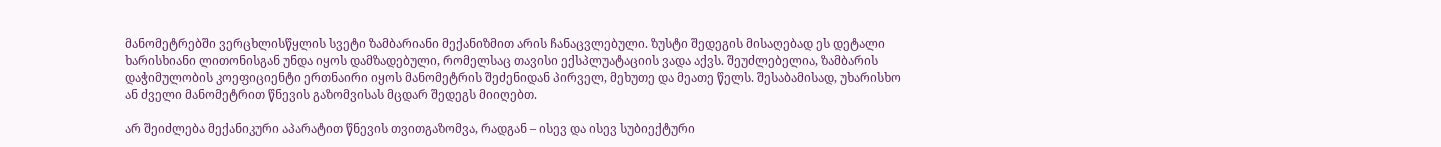მანომეტრებში ვერცხლისწყლის სვეტი ზამბარიანი მექანიზმით არის ჩანაცვლებული. ზუსტი შედეგის მისაღებად ეს დეტალი ხარისხიანი ლითონისგან უნდა იყოს დამზადებული, რომელსაც თავისი ექსპლუატაციის ვადა აქვს. შეუძლებელია, ზამბარის დაჭიმულობის კოეფიციენტი ერთნაირი იყოს მანომეტრის შეძენიდან პირველ, მეხუთე და მეათე წელს. შესაბამისად, უხარისხო ან ძველი მანომეტრით წნევის გაზომვისას მცდარ შედეგს მიიღებთ.

არ შეიძლება მექანიკური აპარატით წნევის თვითგაზომვა, რადგან – ისევ და ისევ სუბიექტური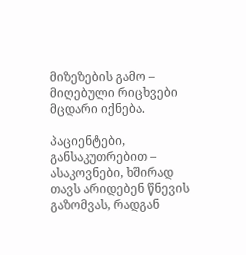მიზეზების გამო – მიღებული რიცხვები მცდარი იქნება.

პაციენტები, განსაკუთრებით – ასაკოვნები, ხშირად თავს არიდებენ წნევის გაზომვას, რადგან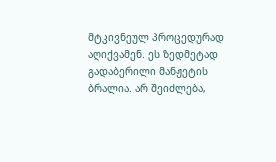მტკივნეულ პროცედურად აღიქვამენ. ეს ზედმეტად გადაბერილი მანჟეტის ბრალია. არ შეიძლება,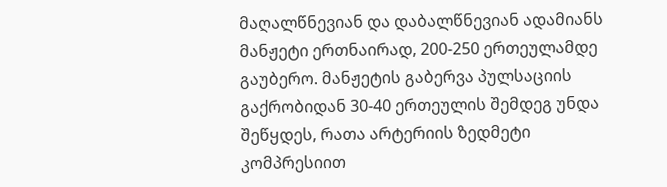მაღალწნევიან და დაბალწნევიან ადამიანს მანჟეტი ერთნაირად, 200-250 ერთეულამდე გაუბერო. მანჟეტის გაბერვა პულსაციის გაქრობიდან 30-40 ერთეულის შემდეგ უნდა შეწყდეს, რათა არტერიის ზედმეტი კომპრესიით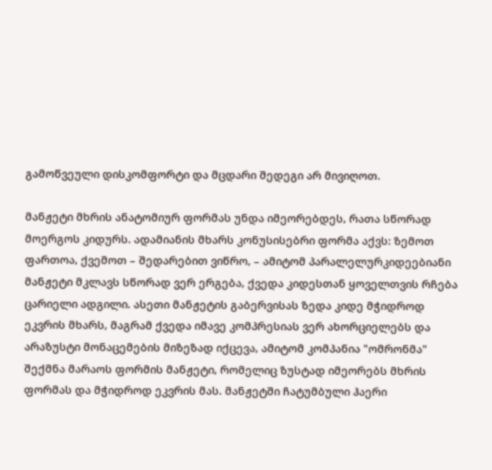გამოწვეული დისკომფორტი და მცდარი შედეგი არ მივიღოთ.

მანჟეტი მხრის ანატომიურ ფორმას უნდა იმეორებდეს, რათა სწორად მოერგოს კიდურს. ადამიანის მხარს კონუსისებრი ფორმა აქვს: ზემოთ ფართოა, ქვემოთ – შედარებით ვიწრო, – ამიტომ პარალელურკიდეებიანი მანჟეტი მკლავს სწორად ვერ ერგება, ქვედა კიდესთან ყოველთვის რჩება ცარიელი ადგილი. ასეთი მანჟეტის გაბერვისას ზედა კიდე მჭიდროდ ეკვრის მხარს, მაგრამ ქვედა იმავე კომპრესიას ვერ ახორციელებს და არაზუსტი მონაცემების მიზეზად იქცევა, ამიტომ კომპანია "ომრონმა" შექმნა მარაოს ფორმის მანჟეტი, რომელიც ზუსტად იმეორებს მხრის ფორმას და მჭიდროდ ეკვრის მას. მანჟეტში ჩატუმბული ჰაერი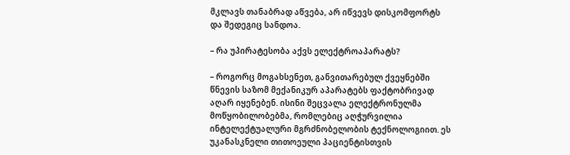მკლავს თანაბრად აწვება, არ იწვევს დისკომფორტს და შედეგიც სანდოა.

– რა უპირატესობა აქვს ელექტროაპარატს?

– როგორც მოგახსენეთ, განვითარებულ ქვეყნებში წნევის საზომ მექანიკურ აპარატებს ფაქტობრივად აღარ იყენებენ. ისინი შეცვალა ელექტრონულმა მოწყობილობებმა, რომლებიც აღჭურვილია ინტელექტუალური მგრძნობელობის ტექნოლოგიით. ეს უკანასკნელი თითოეული პაციენტისთვის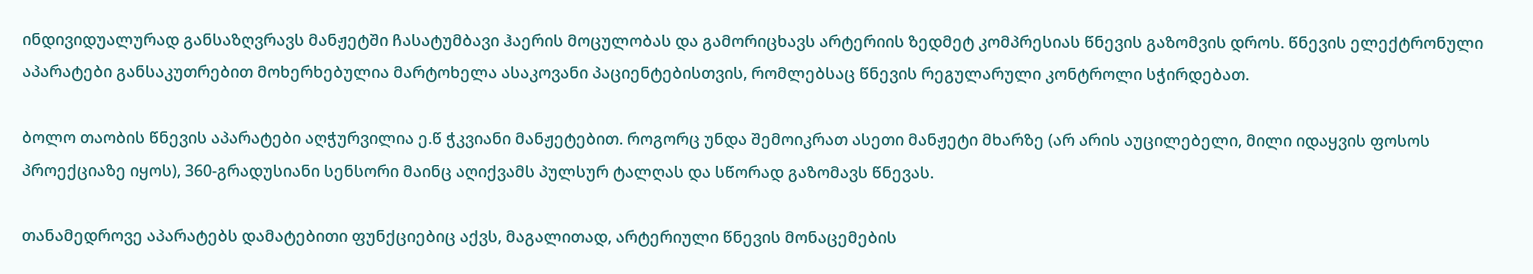ინდივიდუალურად განსაზღვრავს მანჟეტში ჩასატუმბავი ჰაერის მოცულობას და გამორიცხავს არტერიის ზედმეტ კომპრესიას წნევის გაზომვის დროს. წნევის ელექტრონული აპარატები განსაკუთრებით მოხერხებულია მარტოხელა ასაკოვანი პაციენტებისთვის, რომლებსაც წნევის რეგულარული კონტროლი სჭირდებათ.

ბოლო თაობის წნევის აპარატები აღჭურვილია ე.წ ჭკვიანი მანჟეტებით. როგორც უნდა შემოიკრათ ასეთი მანჟეტი მხარზე (არ არის აუცილებელი, მილი იდაყვის ფოსოს პროექციაზე იყოს), 360-გრადუსიანი სენსორი მაინც აღიქვამს პულსურ ტალღას და სწორად გაზომავს წნევას.

თანამედროვე აპარატებს დამატებითი ფუნქციებიც აქვს, მაგალითად, არტერიული წნევის მონაცემების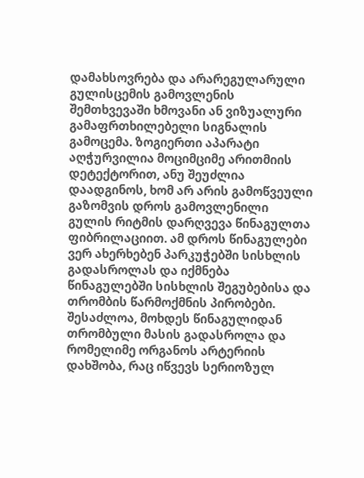დამახსოვრება და არარეგულარული გულისცემის გამოვლენის შემთხვევაში ხმოვანი ან ვიზუალური გამაფრთხილებელი სიგნალის გამოცემა. ზოგიერთი აპარატი აღჭურვილია მოციმციმე არითმიის დეტექტორით, ანუ შეუძლია დაადგინოს, ხომ არ არის გამოწვეული გაზომვის დროს გამოვლენილი გულის რიტმის დარღვევა წინაგულთა ფიბრილაციით. ამ დროს წინაგულები ვერ ახერხებენ პარკუჭებში სისხლის გადასროლას და იქმნება წინაგულებში სისხლის შეგუბებისა და თრომბის წარმოქმნის პირობები. შესაძლოა, მოხდეს წინაგულიდან თრომბული მასის გადასროლა და რომელიმე ორგანოს არტერიის დახშობა, რაც იწვევს სერიოზულ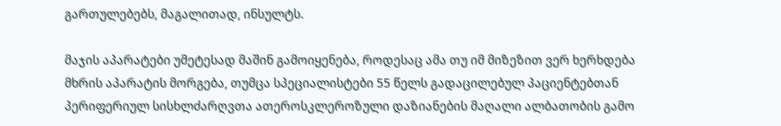გართულებებს, მაგალითად, ინსულტს.

მაჯის აპარატები უმეტესად მაშინ გამოიყენება, როდესაც ამა თუ იმ მიზეზით ვერ ხერხდება მხრის აპარატის მორგება, თუმცა სპეციალისტები 55 წელს გადაცილებულ პაციენტებთან პერიფერიულ სისხლძარღვთა ათეროსკლეროზული დაზიანების მაღალი ალბათობის გამო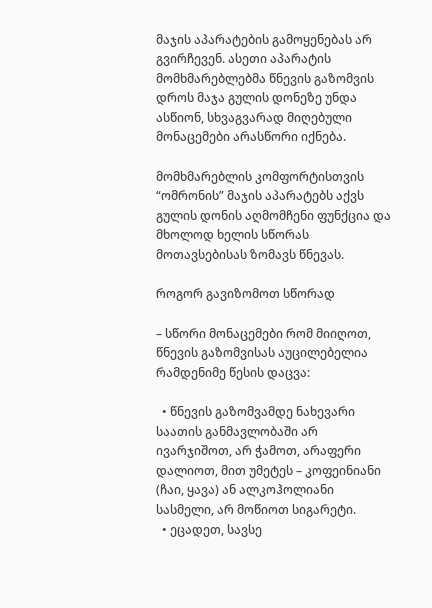მაჯის აპარატების გამოყენებას არ გვირჩევენ. ასეთი აპარატის მომხმარებლებმა წნევის გაზომვის დროს მაჯა გულის დონეზე უნდა ასწიონ, სხვაგვარად მიღებული მონაცემები არასწორი იქნება.

მომხმარებლის კომფორტისთვის “ომრონის” მაჯის აპარატებს აქვს გულის დონის აღმომჩენი ფუნქცია და მხოლოდ ხელის სწორას მოთავსებისას ზომავს წნევას.

როგორ გავიზომოთ სწორად

– სწორი მონაცემები რომ მიიღოთ, წნევის გაზომვისას აუცილებელია რამდენიმე წესის დაცვა:

  • წნევის გაზომვამდე ნახევარი საათის განმავლობაში არ ივარჯიშოთ, არ ჭამოთ, არაფერი დალიოთ, მით უმეტეს – კოფეინიანი (ჩაი, ყავა) ან ალკოჰოლიანი სასმელი, არ მოწიოთ სიგარეტი.
  • ეცადეთ, სავსე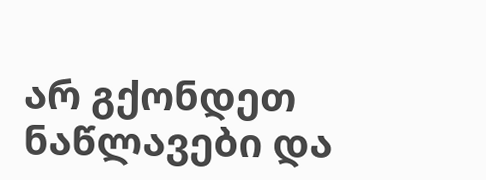არ გქონდეთ ნაწლავები და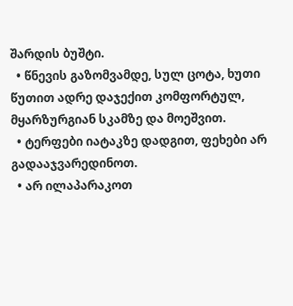შარდის ბუშტი.
  • წნევის გაზომვამდე, სულ ცოტა, ხუთი წუთით ადრე დაჯექით კომფორტულ, მყარზურგიან სკამზე და მოეშვით.
  • ტერფები იატაკზე დადგით, ფეხები არ გადააჯვარედინოთ.
  • არ ილაპარაკოთ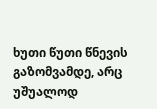ხუთი წუთი წნევის გაზომვამდე, არც უშუალოდ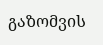გაზომვის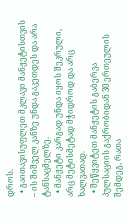დროს.
  • გაითავისუფლეთ მკლავი მანჟეტისთვის – ის შიშველ კანზე უნდა გაკეთდეს და არა ტანსაცმელზე.
  • მანჟეტი კარგად უნდა იყოს შეკრული, არც მეტისმეტად მჭიდროდ და არც ხალვათად.
  • შეწყვიტეთ მანჟეტის გაბერვა პულსაციის გაქრობიდან 30 ერთეულის შემდეგ, რათა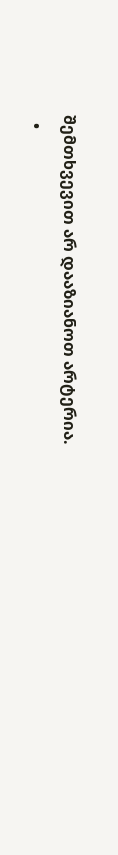შემთხვევით არ დააზიანოთ არტერია.
  •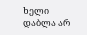ხელი დაბლა არ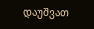დაუშვათ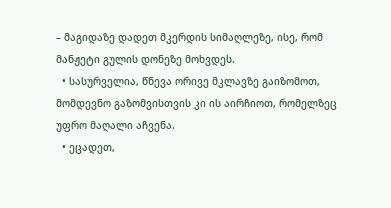– მაგიდაზე დადეთ მკერდის სიმაღლეზე, ისე, რომ მანჟეტი გულის დონეზე მოხვდეს.
  • სასურველია, წნევა ორივე მკლავზე გაიზომოთ, მომდევნო გაზომვისთვის კი ის აირჩიოთ, რომელზეც უფრო მაღალი აჩვენა.
  • ეცადეთ,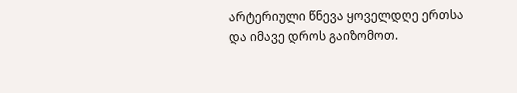არტერიული წნევა ყოველდღე ერთსა და იმავე დროს გაიზომოთ.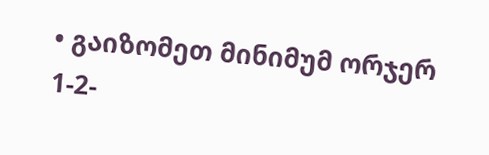• გაიზომეთ მინიმუმ ორჯერ 1-2-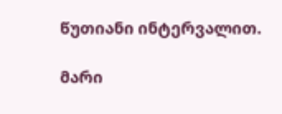წუთიანი ინტერვალით.

მარი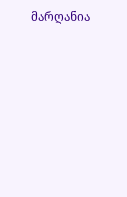მარღანია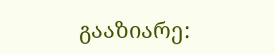გააზიარე: